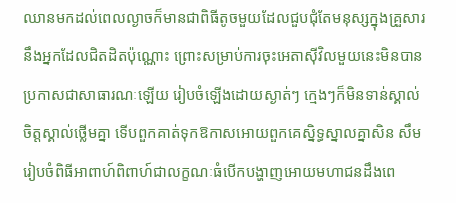ឈានមកដល់ពេលល្ងាចក៏មានជាពិធីតូចមួយដែលជួបជុំតែមនុស្សក្នុងគ្រួសារនឹងអ្នកដែលជិតដិតប៉ុណ្ណោះ ព្រោះសម្រាប់ការចុះអេតាសុីវិលមួយនេះមិនបានប្រកាសជាសាធារណៈឡើយ រៀបចំឡើងដោយស្ងាត់ៗ ក្មេងៗក៏មិនទាន់ស្គាល់ចិត្តស្គាល់ថ្លើមគ្នា ទើបពួកគាត់ទុកឱកាសអោយពួកគេស្និទ្ធស្នាលគ្នាសិន សឹមរៀបចំពិធីអាពាហ៍ពិពាហ៍ជាលក្ខណៈធំបើកបង្ហាញអោយមហាជនដឹងពេ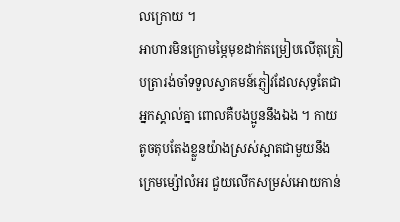លក្រោយ ។
អាហារមិនក្រោមម្ភៃមុខដាក់តម្រៀបលើតុត្រៀបត្រារង់ចាំទទួលស្វាគមន៍ភ្ញៀវដែលសុទ្ធតែជាអ្នកស្គាល់គ្នា ពោលគឺបងប្អូននឹងឯង ។ កាយតូចតុបតែងខ្លួនយ៉ាងស្រស់ស្អាតជាមួយនឹងក្រេមម្ស៉ៅលំអរ ជួយលើកសម្រស់អោយកាន់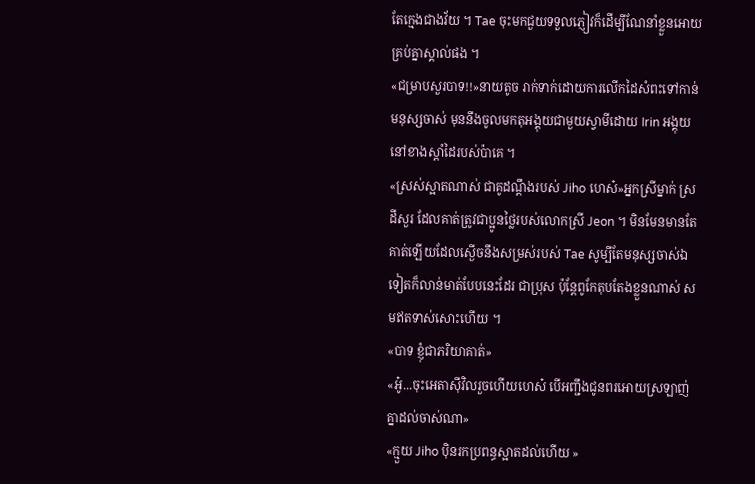តែក្មេងជាងវ័យ ។ Tae ចុះមកជួយទទួលភ្ញៀវក៏ដើម្បីណែនាំខ្លួនអោយគ្រប់គ្នាស្គាល់ផង ។
«ជម្រាបសួរបាទ!!»នាយតូច រាក់ទាក់ដោយការលើកដៃសំពះទៅកាន់មនុស្សចាស់ មុននឹងចូលមកតុអង្គុយជាមួយស្វាមីដោយ Irin អង្គុយនៅខាងស្ដាំដៃរបស់ប៉ាគេ ។
«ស្រស់ស្អាតណាស់ ជាគូដណ្ដឹងរបស់ Jiho ហេស៎»អ្នកស្រីម្នាក់ ស្រដីសួរ ដែលគាត់ត្រូវជាប្អូនថ្លៃរបស់លោកស្រី Jeon ។ មិនមែនមានតែគាត់ឡើយដែលស្ងើចនឹងសម្រស់របស់ Tae សូម្បីតែមនុស្សចាស់ឯទៀតក៏លាន់មាត់បែបនេះដែរ ជាប្រុស ប៉ុន្តែពូកែតុបតែងខ្លួនណាស់ សមឥតទាស់សោះហើយ ។
«បាទ ខ្ញុំជាភរិយាគាត់»
«អូ៎...ចុះអេតាសុីវិលរួចហើយហេស៎ បើអញ្ជឹងជូនពរអោយស្រឡាញ់គ្នាដល់ចាស់ណា»
«ក្មួយ Jiho បុិនរកប្រពន្ធស្អាតដល់ហើយ »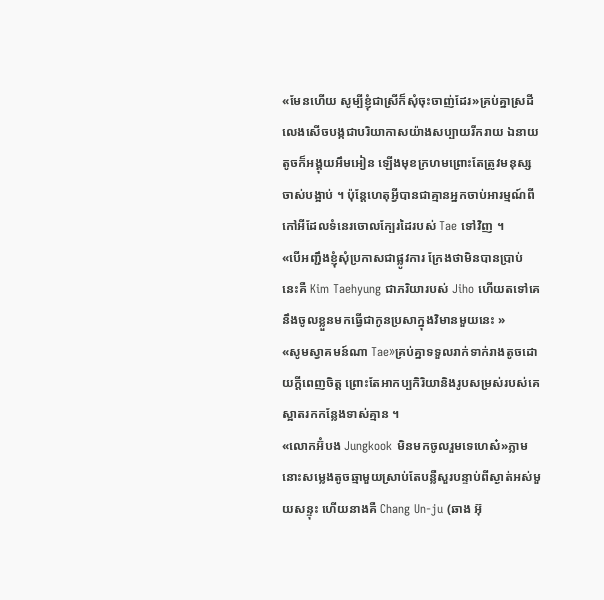«មែនហើយ សូម្បីខ្ញុំជាស្រីក៏សុំចុះចាញ់ដែរ»គ្រប់គ្នាស្រដីលេងសើចបង្កជាបរិយាកាសយ៉ាងសប្បាយរីករាយ ឯនាយតូចក៏អង្គុយអឹមអៀន ឡើងមុខក្រហមព្រោះតែត្រូវមនុស្សចាស់បង្អាប់ ។ ប៉ុន្តែហេតុអ្វីបានជាគ្មានអ្នកចាប់អារម្មណ៍ពីកៅអីដែលទំនេរចោលក្បែរដៃរបស់ Tae ទៅវិញ ។
«បើអញ្ជឹងខ្ញុំសុំប្រកាសជាផ្លូវការ ក្រែងថាមិនបានប្រាប់ នេះគឺ Kim Taehyung ជាភរិយារបស់ Jiho ហើយតទៅគេនឹងចូលខ្លួនមកធ្វើជាកូនប្រសាក្នុងវិមានមួយនេះ »
«សូមស្វាគមន៍ណា Tae»គ្រប់គ្នាទទួលរាក់ទាក់រាងតូចដោយក្ដីពេញចិត្ត ព្រោះតែអាកប្បកិរិយានិងរូបសម្រស់របស់គេ ស្អាតរកកន្លែងទាស់គ្មាន ។
«លោកអ៊ំបង Jungkook មិនមកចូលរួមទេហេស៎»ភ្លាមនោះសម្លេងតូចឆ្មាមួយស្រាប់តែបន្លឺសួរបន្ទាប់ពីស្ងាត់អស់មួយសន្ទុះ ហើយនាងគឺ Chang Un-ju (ឆាង អ៊ុ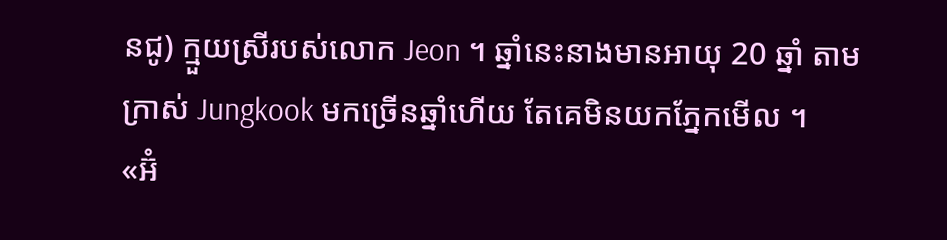នជូ) ក្មួយស្រីរបស់លោក Jeon ។ ឆ្នាំនេះនាងមានអាយុ 20 ឆ្នាំ តាមក្រាស់ Jungkook មកច្រើនឆ្នាំហើយ តែគេមិនយកភ្នែកមើល ។
«អ៊ំ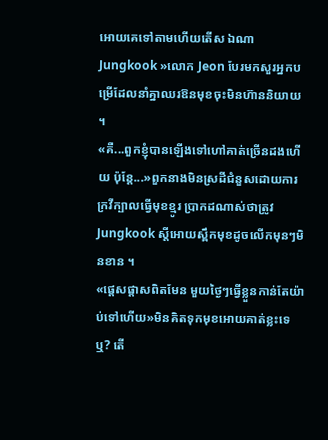អោយគេទៅតាមហើយតើស ឯណា Jungkook »លោក Jeon បែរមកសួរអ្នកបម្រើដែលនាំគ្នាឈរឱនមុខចុះមិនហ៊ាននិយាយ ។
«គឺ...ពួកខ្ញុំបានឡើងទៅហៅគាត់ច្រើនដងហើយ ប៉ុន្តែ...»ពួកនាងមិនស្រដីជំនួសដោយការក្រវីក្បាលធ្វើមុខខ្មូរ ប្រាកដណាស់ថាត្រូវ Jungkook ស្ដីអោយស្ពឹកមុខដូចលើកមុនៗមិនខាន ។
«ផ្ដេសផ្ដាសពិតមែន មួយថ្ងៃៗធ្វើខ្លួនកាន់តែយ៉ាប់ទៅហើយ»មិនគិតទុកមុខអោយគាត់ខ្លះទេឬ? តើ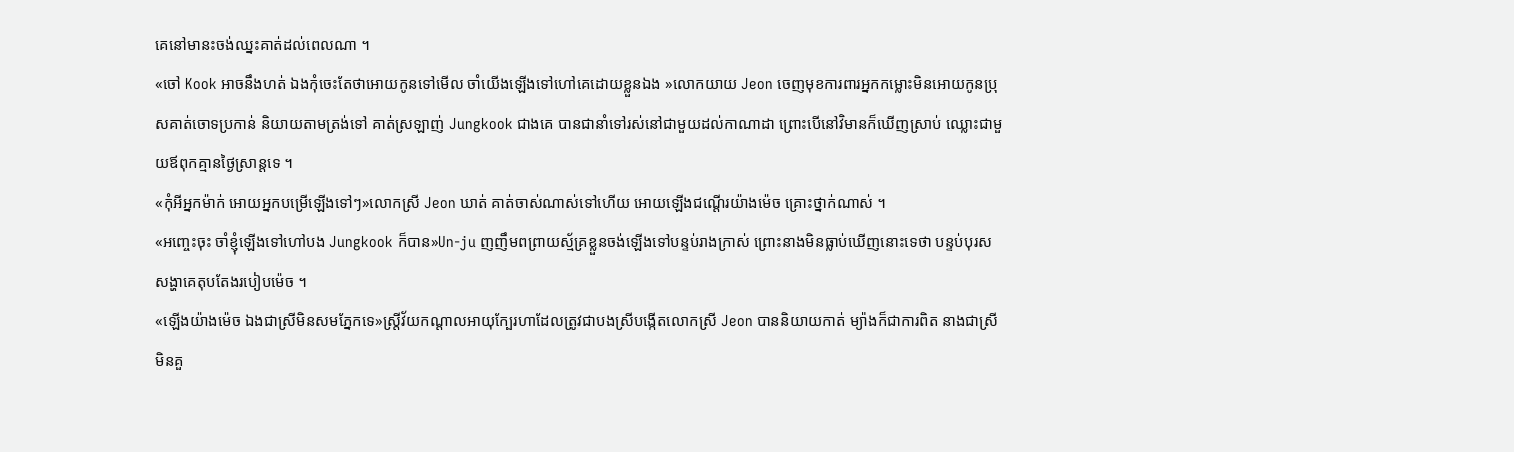គេនៅមានះចង់ឈ្នះគាត់ដល់ពេលណា ។
«ចៅ Kook អាចនឹងហត់ ឯងកុំចេះតែថាអោយកូនទៅមើល ចាំយើងឡើងទៅហៅគេដោយខ្លួនឯង »លោកយាយ Jeon ចេញមុខការពារអ្នកកម្លោះមិនអោយកូនប្រុសគាត់ចោទប្រកាន់ និយាយតាមត្រង់ទៅ គាត់ស្រឡាញ់ Jungkook ជាងគេ បានជានាំទៅរស់នៅជាមួយដល់កាណាដា ព្រោះបើនៅវិមានក៏ឃើញស្រាប់ ឈ្លោះជាមួយឪពុកគ្មានថ្ងៃស្រាន្តទេ ។
«កុំអីអ្នកម៉ាក់ អោយអ្នកបម្រើឡើងទៅៗ»លោកស្រី Jeon ឃាត់ គាត់ចាស់ណាស់ទៅហើយ អោយឡើងជណ្ដើរយ៉ាងម៉េច គ្រោះថ្នាក់ណាស់ ។
«អញ្ចេះចុះ ចាំខ្ញុំឡើងទៅហៅបង Jungkook ក៏បាន»Un-ju ញញឹមពព្រាយស្ម័គ្រខ្លួនចង់ឡើងទៅបន្ទប់រាងក្រាស់ ព្រោះនាងមិនធ្លាប់ឃើញនោះទេថា បន្ទប់បុរសសង្ហាគេតុបតែងរបៀបម៉េច ។
«ឡើងយ៉ាងម៉េច ឯងជាស្រីមិនសមភ្នែកទេ»ស្រ្តីវ័យកណ្ដាលអាយុក្បែរហាដែលត្រូវជាបងស្រីបង្កើតលោកស្រី Jeon បាននិយាយកាត់ ម្យ៉ាងក៏ជាការពិត នាងជាស្រីមិនគួ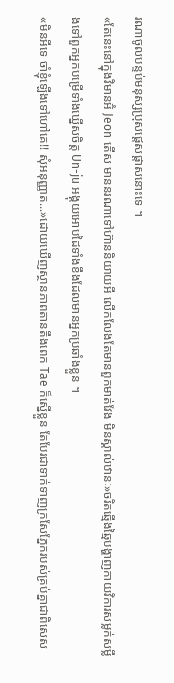រណាចូលបន្ទប់មនុស្សប្រុសផ្ដេសផ្ដាសនោះទេ ។
«តែនេះនៅក្នុងវិមានអ៊ំ Jeon តើស មាននរណាទៅហ៊ាននិយាយអី លើកលែងតែមានពួកមាត់វែង មិនស្គាល់ឋានៈ»ចរិតឆ្មើងឆ្មៃបង្ហាញកាយវិការសម្លក់សម្លឹងទៅពួកអ្នកបម្រើទាំងឃ្នើសចិត្ត Un-ju អង្គុយអោបដៃទាំងខឹងដែលមានអ្នកប្រឆាំងខ្លួន ។
«មិនអីទេ ចាំខ្ញុំឡើងទៅហៅគេ!! សុំអនុញ្ញាត...»ដោយឃើញស្ថានភាពតានតឹងពេក Tae ក៏ស្នើខ្លួន តែបែរជាទាក់ទាញក្រសែភ្នែករបស់គ្រប់គ្នាជាពិសេស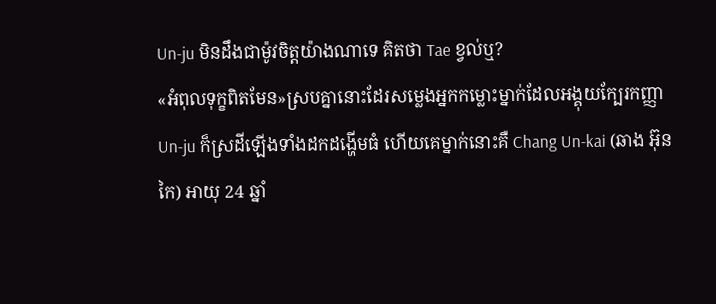Un-ju មិនដឹងជាម៉ូវចិត្តយ៉ាងណាទេ គិតថា Tae ខ្វល់ឬ?
«អំពុលទុក្ខពិតមែន»ស្របគ្នានោះដែរសម្លេងអ្នកកម្លោះម្នាក់ដែលអង្គុយក្បែរកញ្ញា Un-ju ក៏ស្រដីឡើងទាំងដកដង្ហើមធំ ហើយគេម្នាក់នោះគឺ Chang Un-kai (ឆាង អ៊ុនកៃ) អាយុ 24 ឆ្នាំ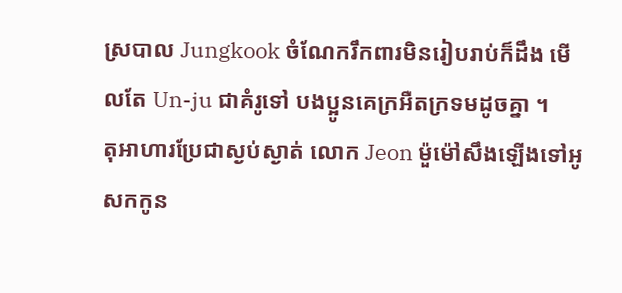ស្របាល Jungkook ចំណែករឹកពារមិនរៀបរាប់ក៏ដឹង មើលតែ Un-ju ជាគំរូទៅ បងប្អូនគេក្រអឺតក្រទមដូចគ្នា ។
តុអាហារប្រែជាស្ងប់ស្ងាត់ លោក Jeon ម៉ួម៉ៅសឹងឡើងទៅអូសកកូន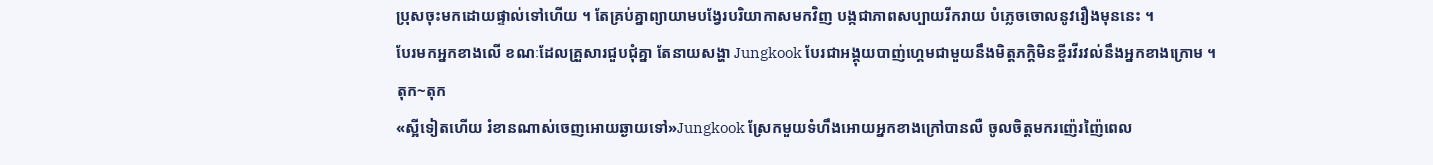ប្រុសចុះមកដោយផ្ទាល់ទៅហើយ ។ តែគ្រប់គ្នាព្យាយាមបង្វែរបរិយាកាសមកវិញ បង្កជាភាពសប្បាយរីករាយ បំភ្លេចចោលនូវរឿងមុននេះ ។
បែរមកអ្នកខាងលើ ខណៈដែលគ្រួសារជួបជុំគ្នា តែនាយសង្ហា Jungkook បែរជាអង្គុយបាញ់ហ្គេមជាមួយនឹងមិត្តភក្តិមិនខ្ចីរវីរវល់នឹងអ្នកខាងក្រោម ។
តុក~តុក
«ស្អីទៀតហើយ រំខានណាស់ចេញអោយឆ្ងាយទៅ»Jungkook ស្រែកមួយទំហឹងអោយអ្នកខាងក្រៅបានលឺ ចូលចិត្តមករញ៉េរញ៉ៃពេល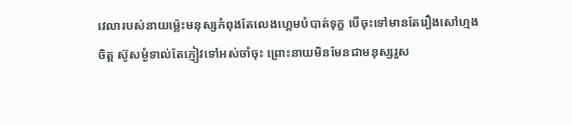វេលារបស់នាយម្ល៉េះមនុស្សកំពុងតែលេងហ្គេមបំបាត់ទុក្ខ បើចុះទៅមានតែរឿងសៅហ្មងចិត្ត ស៊ូសម្ងំទាល់តែភ្ញៀវទៅអស់ចាំចុះ ព្រោះនាយមិនមែនជាមនុស្សរួស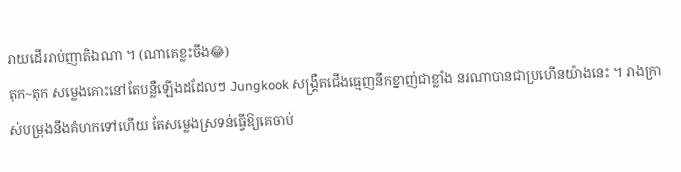រាយដើររាប់ញាតិឯណា ។ (ណាគេខ្លះចឹង😂)
តុក~តុក សម្លេងគោះនៅតែបន្លឺឡើងដដែលៗ Jungkook សង្គ្រឺតជើងធ្មេញនឹកខ្នាញ់ជាខ្លាំង នរណាបានជាប្រហើនយ៉ាងនេះ ។ រាងក្រាស់បម្រុងនឹងគំហកទៅហើយ តែសម្លេងស្រទន់ធ្វើឱ្យគេចាប់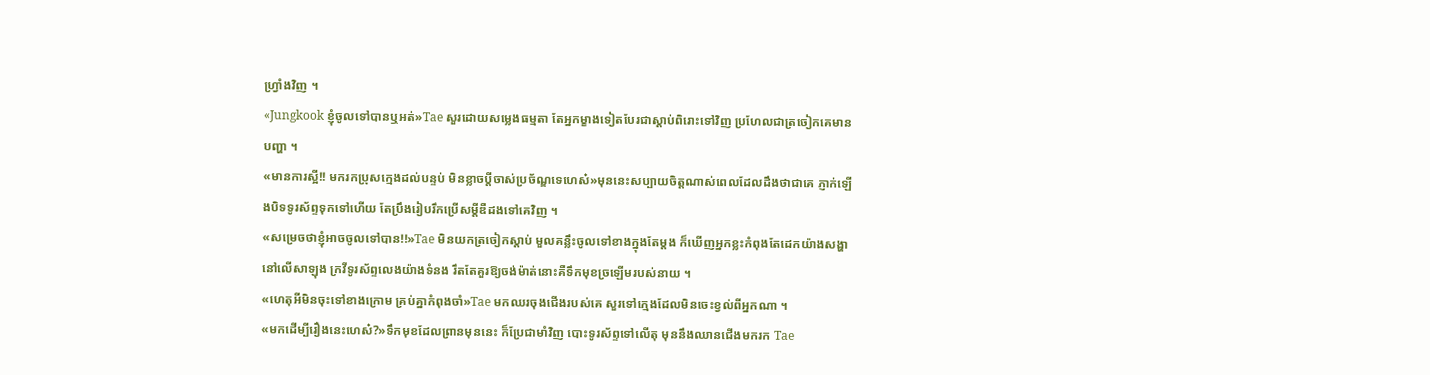ហ្វ្រាំងវិញ ។
«Jungkook ខ្ញុំចូលទៅបានឬអត់»Tae សួរដោយសម្លេងធម្មតា តែអ្នកម្ខាងទៀតបែរជាស្ដាប់ពិរោះទៅវិញ ប្រហែលជាត្រចៀកគេមានបញ្ហា ។
«មានការស្អី!! មករកប្រុសក្មេងដល់បន្ទប់ មិនខ្លាចប្ដីចាស់ប្រច័ណ្ឌទេហេស៎»មុននេះសប្បាយចិត្តណាស់ពេលដែលដឹងថាជាគេ ភ្ញាក់ឡើងបិទទូរស័ព្ទទុកទៅហើយ តែប្រឹងរៀបរឹកប្រើសម្ដីឌឺដងទៅគេវិញ ។
«សម្រេចថាខ្ញុំអាចចូលទៅបាន!!»Tae មិនយកត្រចៀកស្ដាប់ មួលគន្លឹះចូលទៅខាងក្នុងតែម្ដង ក៏ឃើញអ្នកខ្លះកំពុងតែដេកយ៉ាងសង្ហានៅលើសាឡុង ក្រវីទូរស័ព្ទលេងយ៉ាងទំនង រឹតតែគួរឱ្យចង់ម៉ាត់នោះគឺទឹកមុខច្រឡើមរបស់នាយ ។
«ហេតុអីមិនចុះទៅខាងក្រោម គ្រប់គ្នាកំពុងចាំ»Tae មកឈរចុងជើងរបស់គេ សួរទៅក្មេងដែលមិនចេះខ្វល់ពីអ្នកណា ។
«មកដើម្បីរឿងនេះហេស៎?»ទឹកមុខដែលព្រានមុននេះ ក៏ប្រែជាមាំវិញ បោះទូរស័ព្ទទៅលើតុ មុននឹងឈានជើងមករក Tae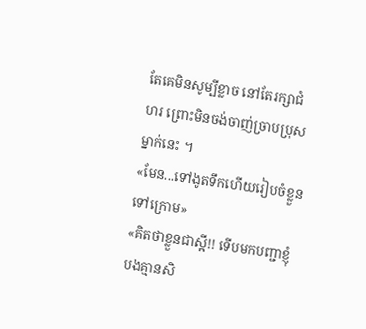តែគេមិនសូម្បីខ្លាច នៅតែរក្សាជំហរ ព្រោះមិនចង់ចាញ់ច្រាបប្រុសម្នាក់នេះ ។
«មែន...ទៅងូតទឹកហើយរៀបចំខ្លួនទៅក្រោម»
«គិតថាខ្លួនជាស្អី!! ទើបមកបញ្ជាខ្ញុំ បងគ្មានសិ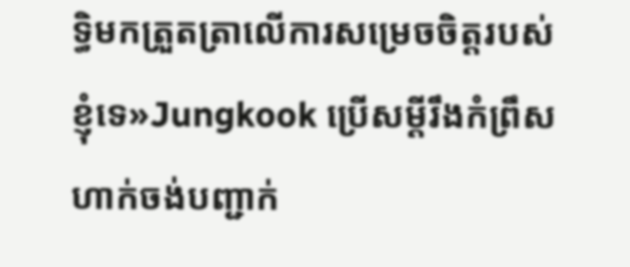ទ្ធិមកត្រួតត្រាលើការសម្រេចចិត្តរបស់ខ្ញុំទេ»Jungkook ប្រើសម្ដីរឹងកំព្រឹសហាក់ចង់បញ្ជាក់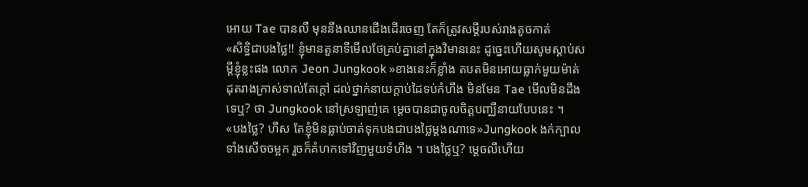អោយ Tae បានលឺ មុននឹងឈានជើងដើរចេញ តែក៏ត្រូវសម្ដីរបស់រាងតូចកាត់
«សិទ្ធិជាបងថ្លៃ!! ខ្ញុំមានតួនាទីមើលថែគ្រប់គ្នានៅក្នុងវិមាននេះ ដូច្នេះហើយសូមស្ដាប់សម្ដីខ្ញុំខ្លះផង លោក Jeon Jungkook »ខាងនេះក៏ខ្លាំង តបតមិនអោយធ្លាក់មួយម៉ាត់ ដុតរាងក្រាស់ទាល់តែក្ដៅ ដល់ថ្នាក់នាយក្ដាប់ដៃទប់កំហឹង មិនមែន Tae មើលមិនដឹងទេឬ? ថា Jungkook នៅស្រឡាញ់គេ ម្ដេចបានជាចូលចិត្តបញ្ឈឺនាយបែបនេះ ។
«បងថ្លៃ? ហឹស តែខ្ញុំមិនធ្លាប់ចាត់ទុកបងជាបងថ្លៃម្ដងណាទេ»Jungkook ងក់ក្បាលទាំងសើចចម្អក រួចក៏គំហកទៅវិញមួយទំហឹង ។ បងថ្លៃឬ? ម្ដេចលឺហើយ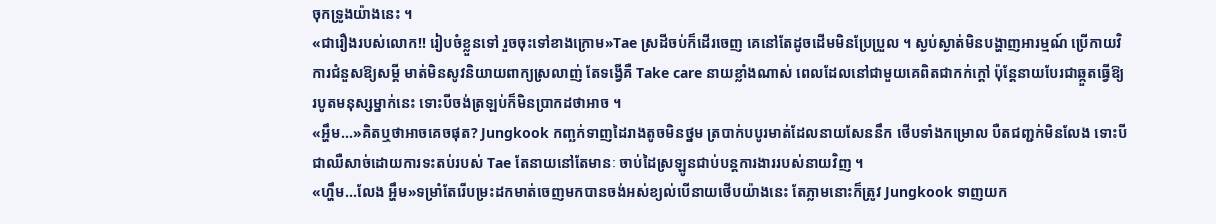ចុកទ្រូងយ៉ាងនេះ ។
«ជារឿងរបស់លោក!! រៀបចំខ្លួនទៅ រួចចុះទៅខាងក្រោម»Tae ស្រដីចប់ក៏ដើរចេញ គេនៅតែដូចដើមមិនប្រែប្រួល ។ ស្ងប់ស្ងាត់មិនបង្ហាញអារម្មណ៍ ប្រើកាយវិការជំនួសឱ្យសម្ដី មាត់មិនសូវនិយាយពាក្យស្រលាញ់ តែទង្វើគឺ Take care នាយខ្លាំងណាស់ ពេលដែលនៅជាមួយគេពិតជាកក់ក្ដៅ ប៉ុន្តែនាយបែរជាឆ្កួតធ្វើឱ្យរបូតមនុស្សម្នាក់នេះ ទោះបីចង់ត្រឡប់ក៏មិនប្រាកដថាអាច ។
«អ្ហឹម...»គិតឬថាអាចគេចផុត? Jungkook កញ្ឆក់ទាញដៃរាងតូចមិនថ្នម ត្របាក់បបូរមាត់ដែលនាយសែននឹក ថើបទាំងកម្រោល បឺតជញ្ជក់មិនលែង ទោះបីជាឈឺសាច់ដោយការទះតប់របស់ Tae តែនាយនៅតែមានៈ ចាប់ដៃស្រឡូនជាប់បន្តការងាររបស់នាយវិញ ។
«ហ្ហឹម...លែង អ្ហឹម»ទម្រាំតែរើបម្រះដកមាត់ចេញមកបានចង់អស់ខ្យល់បើនាយថើបយ៉ាងនេះ តែភ្លាមនោះក៏ត្រូវ Jungkook ទាញយក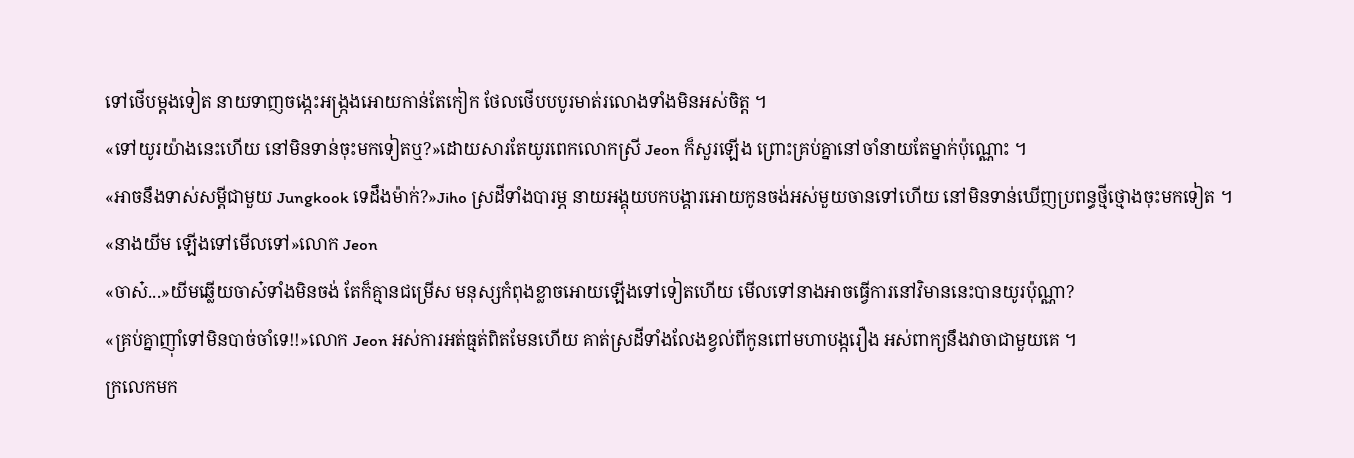ទៅថើបម្ដងទៀត នាយទាញចង្កេះអង្ក្រងអោយកាន់តែកៀក ថែលថើបបបូរមាត់រលោងទាំងមិនអស់ចិត្ត ។
«ទៅយូរយ៉ាងនេះហើយ នៅមិនទាន់ចុះមកទៀតឬ?»ដោយសារតែយូរពេកលោកស្រី Jeon ក៏សួរឡើង ព្រោះគ្រប់គ្នានៅចាំនាយតែម្នាក់ប៉ុណ្ណោះ ។
«អាចនឹងទាស់សម្ដីជាមួយ Jungkook ទេដឹងម៉ាក់?»Jiho ស្រដីទាំងបារម្ភ នាយអង្គុយបកបង្គារអោយកូនចង់អស់មួយចានទៅហើយ នៅមិនទាន់ឃើញប្រពន្ធថ្មីថ្មោងចុះមកទៀត ។
«នាងយីម ឡើងទៅមើលទៅ»លោក Jeon
«ចាស៎...»យីមឆ្លើយចាស៎ទាំងមិនចង់ តែក៏គ្មានជម្រើស មនុស្សកំពុងខ្លាចអោយឡើងទៅទៀតហើយ មើលទៅនាងអាចធ្វើការនៅវិមាននេះបានយូរប៉ុណ្ណា?
«គ្រប់គ្នាញុាំទៅមិនបាច់ចាំទេ!!»លោក Jeon អស់ការអត់ធ្មត់ពិតមែនហើយ គាត់ស្រដីទាំងលែងខ្វល់ពីកូនពៅមហាបង្ករឿង អស់ពាក្យនឹងវាចាជាមួយគេ ។
ក្រលេកមក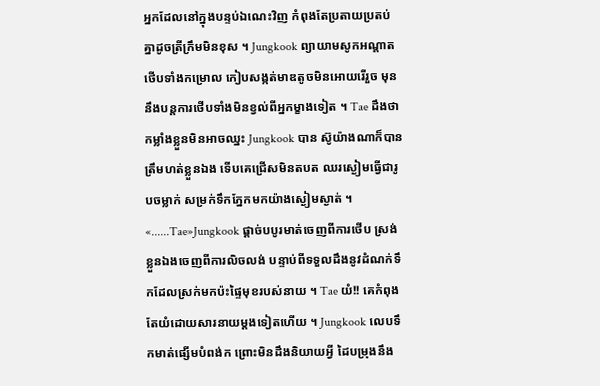អ្នកដែលនៅក្នុងបន្ទប់ឯណេះវិញ កំពុងតែប្រតាយប្រតប់គ្នាដូចត្រីក្រឹមមិនខុស ។ Jungkook ព្យាយាមសូកអណ្ដាតថើបទាំងកម្រោល កៀបសង្កត់មាឌតូចមិនអោយរើរួច មុននឹងបន្តការថើបទាំងមិនខ្វល់ពីអ្នកម្ខាងទៀត ។ Tae ដឹងថាកម្លាំងខ្លួនមិនអាចឈ្នះ Jungkook បាន ស៊ូយ៉ាងណាក៏បានត្រឹមហត់ខ្លួនឯង ទើបគេជ្រើសមិនតបត ឈរស្ងៀមធ្វើជារូបចម្លាក់ សម្រក់ទឹកភ្នែកមកយ៉ាងស្ងៀមស្ងាត់ ។
«......Tae»Jungkook ផ្ដាច់បបូរមាត់ចេញពីការថើប ស្រង់ខ្លួនឯងចេញពីការលិចលង់ បន្ទាប់ពីទទួលដឹងនូវដំណក់ទឹកដែលស្រក់មកប៉ះផ្ទៃមុខរបស់នាយ ។ Tae យំ!! គេកំពុងតែយំដោយសារនាយម្ដងទៀតហើយ ។ Jungkook លេបទឹកមាត់ផ្សើមបំពង់ក ព្រោះមិនដឹងនិយាយអ្វី ដៃបម្រុងនឹង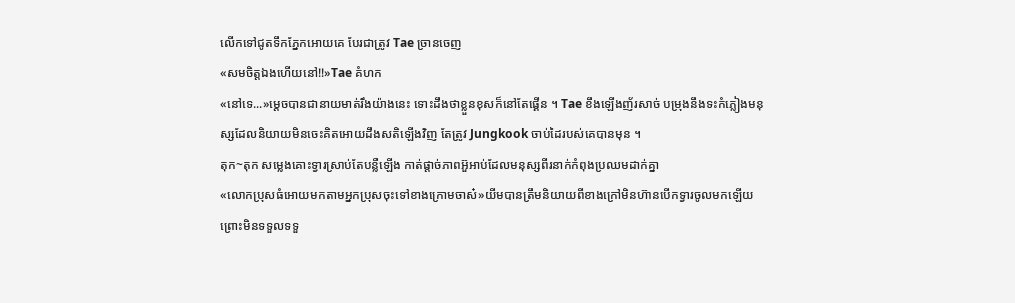លើកទៅជូតទឹកភ្នែកអោយគេ បែរជាត្រូវ Tae ច្រានចេញ
«សមចិត្តឯងហើយនៅ!!»Tae គំហក
«នៅទេ...»ម្ដេចបានជានាយមាត់រឹងយ៉ាងនេះ ទោះដឹងថាខ្លួនខុសក៏នៅតែផ្គើន ។ Tae ខឹងឡើងញ័រសាច់ បម្រុងនឹងទះកំភ្លៀងមនុស្សដែលនិយាយមិនចេះគិតអោយដឹងសតិឡើងវិញ តែត្រូវ Jungkook ចាប់ដៃរបស់គេបានមុន ។
តុក~តុក សម្លេងគោះទ្វារស្រាប់តែបន្លឺឡើង កាត់ផ្ដាច់ភាពអ៊ួអាប់ដែលមនុស្សពីរនាក់កំពុងប្រឈមដាក់គ្នា
«លោកប្រុសធំអោយមកតាមអ្នកប្រុសចុះទៅខាងក្រោមចាស៎»យីមបានត្រឹមនិយាយពីខាងក្រៅមិនហ៊ានបើកទ្វារចូលមកឡើយ ព្រោះមិនទទួលទទួ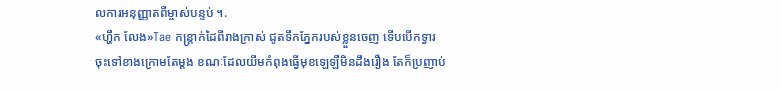លការអនុញ្ញាតពីម្ចាស់បន្ទប់ ។.
«ហ្ហឹក លែង»Tae កន្ត្រាក់ដៃពីរាងក្រាស់ ជូតទឹកភ្នែករបស់ខ្លួនចេញ ទើបបើកទ្វារចុះទៅខាងក្រោមតែម្ដង ខណៈដែលយីមកំពុងធ្វើមុខឡេឡឺមិនដឹងរឿង តែក៏ប្រញាប់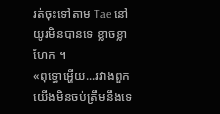រត់ចុះទៅតាម Tae នៅយូរមិនបានទេ ខ្លាចខ្លាហែក ។
«ពុទ្ធោអ្ហើយ...រវាងពួកយើងមិនចប់ត្រឹមនឹងទេ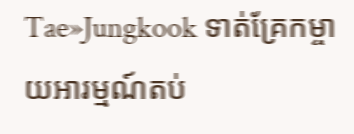Tae»Jungkook ទាត់គ្រែកម្ចាយអារម្មណ៍តប់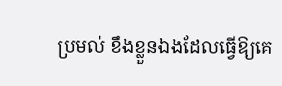ប្រមល់ ខឹងខ្លួនឯងដែលធ្វើឱ្យគេ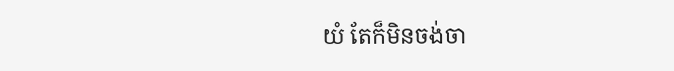យំ តែក៏មិនចង់ចា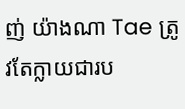ញ់ យ៉ាងណា Tae ត្រូវតែក្លាយជារប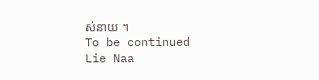ស់នាយ ។
To be continued
Lie Naa